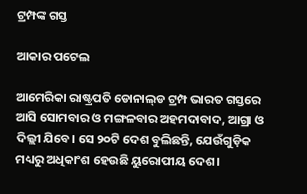ଟ୍ରମ୍ପଙ୍କ ଗସ୍ତ

ଆକାର ପଟେଲ

ଆମେରିକା ରାଷ୍ଟ୍ରପତି ଡୋନାଲ୍‌ଡ ଟ୍ରମ୍ପ ଭାରତ ଗସ୍ତରେ ଆସି ସୋମବାର ଓ ମଙ୍ଗଳବାର ଅହମଦାବାଦ, ଆଗ୍ରା ଓ ଦିଲ୍ଲୀ ଯିବେ। ସେ ୨୦ଟି ଦେଶ ବୁଲିଛନ୍ତି, ଯେଉଁଗୁଡ଼ିକ ମଧ୍ୟରୁ ଅଧିକାଂଶ ହେଉଛି ୟୁରୋପୀୟ ଦେଶ।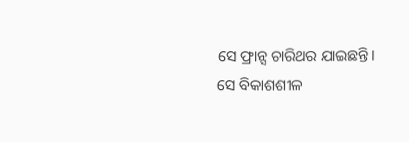ସେ ଫ୍ରାନ୍ସ ଚାରିଥର ଯାଇଛନ୍ତି। ସେ ବିକାଶଶୀଳ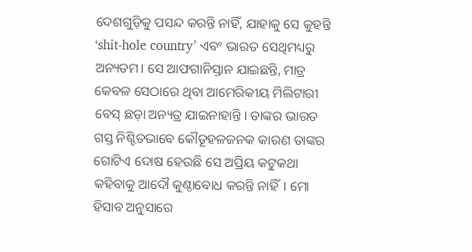ଦେଶଗୁଡ଼ିକୁ ପସନ୍ଦ କରନ୍ତି ନାହିଁ, ଯାହାକୁ ସେ କୁହନ୍ତି ‘shit-hole country’ ଏବଂ ଭାରତ ସେଥିମଧ୍ୟରୁ ଅନ୍ୟତମ। ସେ ଆଫଗାନିସ୍ତାନ ଯାଇଛନ୍ତି, ମାତ୍ର କେବଳ ସେଠାରେ ଥିବା ଆମେରିକୀୟ ମିଲିଟାରୀ ବେସ୍‌ ଛଡ଼ା ଅନ୍ୟତ୍ର ଯାଇନାହାନ୍ତି। ତାଙ୍କର ଭାରତ ଗସ୍ତ ନିଶ୍ଚିତଭାବେ କୌତୂହଳଜନକ କାରଣ ତାଙ୍କର ଗୋଟିଏ ଦୋଷ ହେଉଛି ସେ ଅପ୍ରିୟ କଟୁକଥା କହିବାକୁ ଆଦୌ କୁଣ୍ଠାବୋଧ କରନ୍ତି ନାହିଁ। ମୋ ହିସାବ ଅନୁସାରେ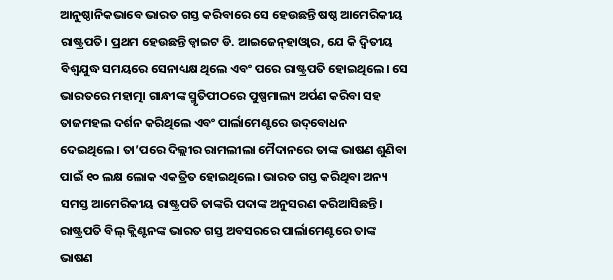ଆନୁଷ୍ଠାନିକଭାବେ ଭାରତ ଗସ୍ତ କରିବାରେ ସେ ହେଉଛନ୍ତି ଷଷ୍ଠ ଆମେରିକୀୟ ରାଷ୍ଟ୍ରପତି। ପ୍ରଥମ ହେଉଛନ୍ତି ଡ୍ବାଇଟ ଡି. ଆଇଜେନ୍‌ହାଓ୍ବାର, ଯେ କି ଦ୍ୱିତୀୟ ବିଶ୍ୱଯୁଦ୍ଧ ସମୟରେ ସେନାଧ୍ୟକ୍ଷ ଥିଲେ ଏବଂ ପରେ ରାଷ୍ଟ୍ରପତି ହୋଇଥିଲେ। ସେ ଭାରତରେ ମହାତ୍ମା ଗାନ୍ଧୀଙ୍କ ସ୍ମୃତିପୀଠରେ ପୁଷ୍ପମାଲ୍ୟ ଅର୍ପଣ କରିବା ସହ ତାଜମହଲ ଦର୍ଶନ କରିଥିଲେ ଏବଂ ପାର୍ଲାମେଣ୍ଟରେ ଉଦ୍‌ବୋଧନ ଦେଇଥିଲେ। ତା’ପରେ ଦିଲ୍ଲୀର ରାମଲୀଲା ମୈଦାନରେ ତାଙ୍କ ଭାଷଣ ଶୁଣିବା ପାଇଁ ୧୦ ଲକ୍ଷ ଲୋକ ଏକତ୍ରିତ ହୋଇଥିଲେ। ଭାରତ ଗସ୍ତ କରିଥିବା ଅନ୍ୟ ସମସ୍ତ ଆମେରିକୀୟ ରାଷ୍ଟ୍ରପତି ତାଙ୍କରି ପଦାଙ୍କ ଅନୁସରଣ କରିଆସିଛନ୍ତି। ରାଷ୍ଟ୍ରପତି ବିଲ୍‌ କ୍ଲିଣ୍ଟନଙ୍କ ଭାରତ ଗସ୍ତ ଅବସରରେ ପାର୍ଲାମେଣ୍ଟରେ ତାଙ୍କ ଭାଷଣ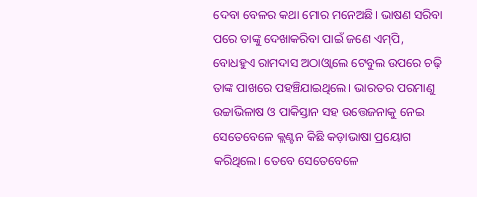ଦେବା ବେଳର କଥା ମୋର ମନେଅଛି। ଭାଷଣ ସରିବା ପରେ ତାଙ୍କୁ ଦେଖାକରିବା ପାଇଁ ଜଣେ ଏମ୍‌ପି, ବୋଧହୁଏ ରାମଦାସ ଅଠାଓ୍ବାଲେ ଟେବୁଲ ଉପରେ ଚଢ଼ି ତାଙ୍କ ପାଖରେ ପହଞ୍ଚିଯାଇଥିଲେ। ଭାରତର ପରମାଣୁ ଉଚ୍ଚାଭିଳାଷ ଓ ପାକିସ୍ତାନ ସହ ଉତ୍ତେଜନାକୁ ନେଇ ସେତେବେଳେ କ୍ଲଣ୍ଟନ କିଛି କଡ଼ାଭାଷା ପ୍ରୟୋଗ କରିଥିଲେ। ତେବେ ସେତେବେଳେ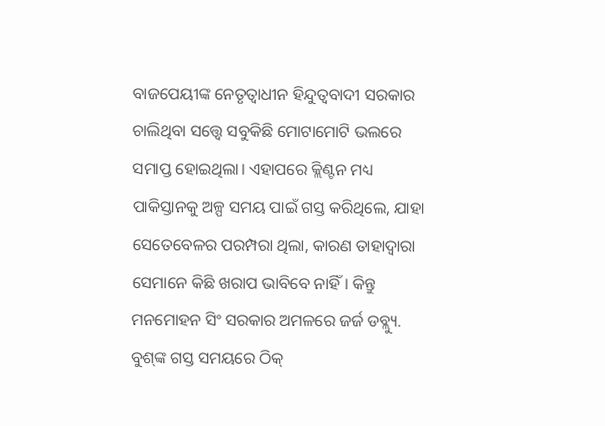ବାଜପେୟୀଙ୍କ ନେତୃତ୍ୱାଧୀନ ହିନ୍ଦୁତ୍ୱବାଦୀ ସରକାର ଚାଲିଥିବା ସତ୍ତ୍ୱେ ସବୁକିଛି ମୋଟାମୋଟି ଭଲରେ ସମାପ୍ତ ହୋଇଥିଲା। ଏହାପରେ କ୍ଲିଣ୍ଟନ ମଧ୍ୟ ପାକିସ୍ତାନକୁ ଅଳ୍ପ ସମୟ ପାଇଁ ଗସ୍ତ କରିଥିଲେ, ଯାହା ସେତେବେଳର ପରମ୍ପରା ଥିଲା, କାରଣ ତାହାଦ୍ୱାରା ସେମାନେ କିଛି ଖରାପ ଭାବିବେ ନାହିଁ। କିନ୍ତୁ ମନମୋହନ ସିଂ ସରକାର ଅମଳରେ ଜର୍ଜ ଡବ୍ଲ୍ୟୁ. ବୁଶ୍‌ଙ୍କ ଗସ୍ତ ସମୟରେ ଠିକ୍‌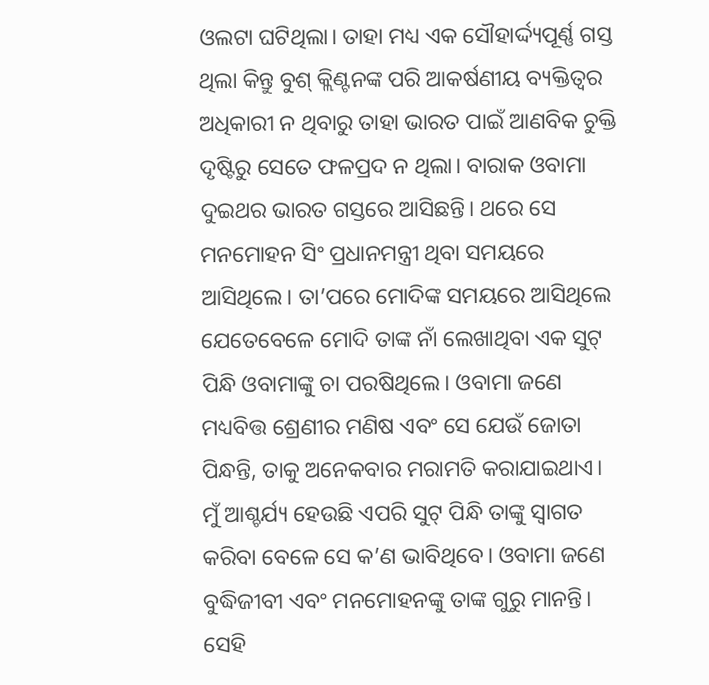ଓଲଟା ଘଟିଥିଲା। ତାହା ମଧ୍ୟ ଏକ ସୌହାର୍ଦ୍ଦ୍ୟପୂର୍ଣ୍ଣ ଗସ୍ତ ଥିଲା କିନ୍ତୁ ବୁଶ୍‌ କ୍ଲିଣ୍ଟନଙ୍କ ପରି ଆକର୍ଷଣୀୟ ବ୍ୟକ୍ତିତ୍ୱର ଅଧିକାରୀ ନ ଥିବାରୁ ତାହା ଭାରତ ପାଇଁ ଆଣବିକ ଚୁକ୍ତି ଦୃଷ୍ଟିରୁ ସେତେ ଫଳପ୍ରଦ ନ ଥିଲା। ବାରାକ ଓବାମା ଦୁଇଥର ଭାରତ ଗସ୍ତରେ ଆସିଛନ୍ତି। ଥରେ ସେ ମନମୋହନ ସିଂ ପ୍ରଧାନମନ୍ତ୍ରୀ ଥିବା ସମୟରେ ଆସିଥିଲେ। ତା’ପରେ ମୋଦିଙ୍କ ସମୟରେ ଆସିଥିଲେ ଯେତେବେଳେ ମୋଦି ତାଙ୍କ ନାଁ ଲେଖାଥିବା ଏକ ସୁଟ୍‌ ପିନ୍ଧି ଓବାମାଙ୍କୁ ଚା ପରଷିଥିଲେ। ଓବାମା ଜଣେ ମଧ୍ୟବିତ୍ତ ଶ୍ରେଣୀର ମଣିଷ ଏବଂ ସେ ଯେଉଁ ଜୋତା ପିନ୍ଧନ୍ତି, ତାକୁ ଅନେକବାର ମରାମତି କରାଯାଇଥାଏ। ମୁଁ ଆଶ୍ଚର୍ଯ୍ୟ ହେଉଛି ଏପରି ସୁଟ୍‌ ପିନ୍ଧି ତାଙ୍କୁ ସ୍ବାଗତ କରିବା ବେଳେ ସେ କ’ଣ ଭାବିଥିବେ। ଓବାମା ଜଣେ ବୁଦ୍ଧିଜୀବୀ ଏବଂ ମନମୋହନଙ୍କୁ ତାଙ୍କ ଗୁରୁ ମାନନ୍ତି। ସେହି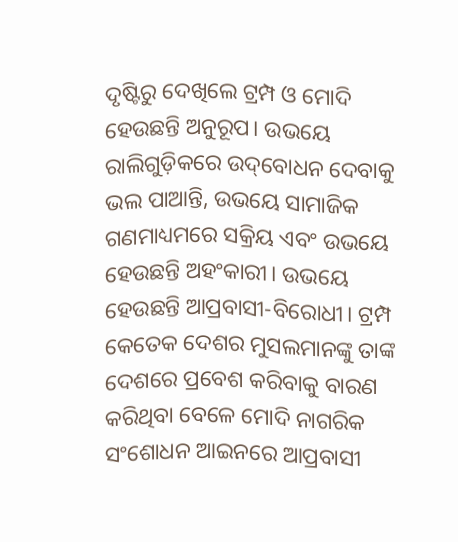ଦୃଷ୍ଟିରୁ ଦେଖିଲେ ଟ୍ରମ୍ପ ଓ ମୋଦି ହେଉଛନ୍ତି ଅନୁରୂପ। ଉଭୟେ ରାଲିଗୁଡ଼ିକରେ ଉଦ୍‌ବୋଧନ ଦେବାକୁ ଭଲ ପାଆନ୍ତି, ଉଭୟେ ସାମାଜିକ ଗଣମାଧ୍ୟମରେ ସକ୍ରିୟ ଏବଂ ଉଭୟେ ହେଉଛନ୍ତି ଅହଂକାରୀ। ଉଭୟେ ହେଉଛନ୍ତି ଆପ୍ରବାସୀ-ବିରୋଧୀ। ଟ୍ରମ୍ପ କେତେକ ଦେଶର ମୁସଲମାନଙ୍କୁ ତାଙ୍କ ଦେଶରେ ପ୍ରବେଶ କରିବାକୁ ବାରଣ କରିଥିବା ବେଳେ ମୋଦି ନାଗରିକ ସଂଶୋଧନ ଆଇନରେ ଆପ୍ରବାସୀ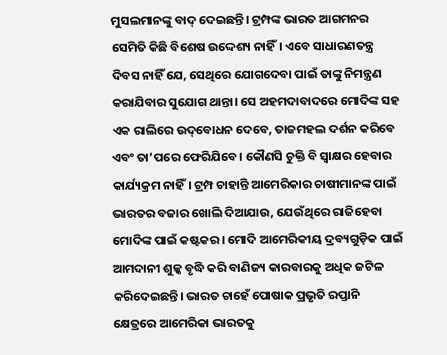ମୁସଲମାନଙ୍କୁ ବାଦ୍‌ ଦେଇଛନ୍ତି। ଟ୍ରମ୍ପଙ୍କ ଭାରତ ଆଗମନର ସେମିତି କିଛି ବିଶେଷ ଉଦ୍ଦେଶ୍ୟ ନାହିଁ। ଏବେ ସାଧାରଣତନ୍ତ୍ର ଦିବସ ନାହିଁ ଯେ, ସେଥିରେ ଯୋଗଦେବା ପାଇଁ ତାଙ୍କୁ ନିମନ୍ତ୍ରଣ କରାଯିବାର ସୁଯୋଗ ଥାନ୍ତା। ସେ ଅହମଦାବାଦରେ ମୋଦିଙ୍କ ସହ ଏକ ରାଲିରେ ଉଦ୍‌ବୋଧନ ଦେବେ, ତାଜମହଲ ଦର୍ଶନ କରିବେ ଏବଂ ତା’ପରେ ଫେରିଯିବେ। କୌଣସି ଚୁକ୍ତି ବି ସ୍ବାକ୍ଷର ହେବାର କାର୍ଯ୍ୟକ୍ରମ ନାହିଁ। ଟ୍ରମ୍ପ ଚାହାନ୍ତି ଆମେରିକାର ଚାଷୀମାନଙ୍କ ପାଇଁ ଭାରତର ବଜାର ଖୋଲି ଦିଆଯାଉ, ଯେଉଁଥିରେ ରାଜିହେବା ମୋଦିଙ୍କ ପାଇଁ କଷ୍ଟକର। ମୋଦି ଆମେରିକୀୟ ଦ୍ରବ୍ୟଗୁଡ଼ିକ ପାଇଁ ଆମଦାନୀ ଶୁଳ୍କ ବୃଦ୍ଧି କରି ବାଣିଜ୍ୟ କାରବାରକୁ ଅଧିକ ଜଟିଳ କରିଦେଇଛନ୍ତି। ଭାରତ ଚାହେଁ ପୋଷାକ ପ୍ରଭୃତି ରପ୍ତାନି କ୍ଷେତ୍ରରେ ଆମେରିକା ଭାରତକୁ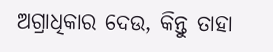ଅଗ୍ରାଧିକାର ଦେଉ, କିନ୍ତୁ ତାହା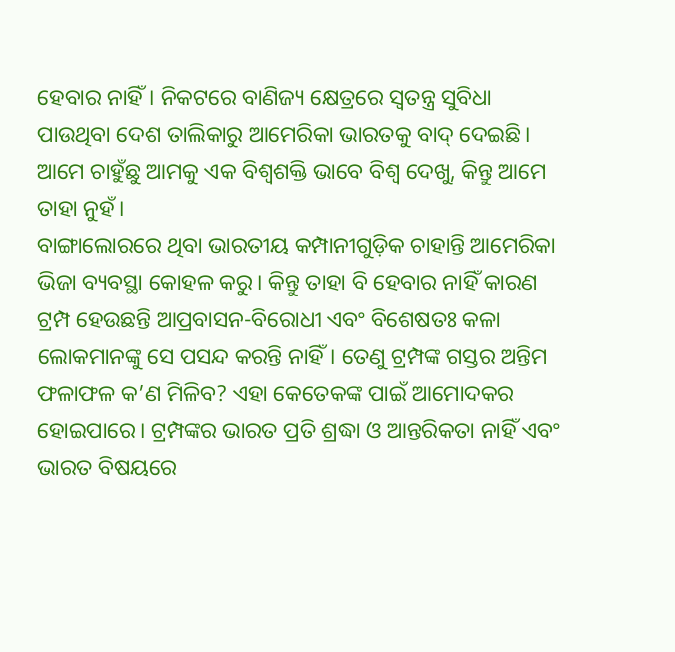ହେବାର ନାହିଁ। ନିକଟରେ ବାଣିଜ୍ୟ କ୍ଷେତ୍ରରେ ସ୍ବତନ୍ତ୍ର ସୁବିଧା ପାଉଥିବା ଦେଶ ତାଲିକାରୁ ଆମେରିକା ଭାରତକୁ ବାଦ୍‌ ଦେଇଛି। ଆମେ ଚାହୁଁଛୁ ଆମକୁ ଏକ ବିଶ୍ୱଶକ୍ତି ଭାବେ ବିଶ୍ୱ ଦେଖୁ, କିନ୍ତୁ ଆମେ ତାହା ନୁହଁ।
ବାଙ୍ଗାଲୋରରେ ଥିବା ଭାରତୀୟ କମ୍ପାନୀଗୁଡ଼ିକ ଚାହାନ୍ତି ଆମେରିକା ଭିଜା ବ୍ୟବସ୍ଥା କୋହଳ କରୁ। କିନ୍ତୁ ତାହା ବି ହେବାର ନାହିଁ କାରଣ ଟ୍ରମ୍ପ ହେଉଛନ୍ତି ଆପ୍ରବାସନ-ବିରୋଧୀ ଏବଂ ବିଶେଷତଃ କଳା ଲୋକମାନଙ୍କୁ ସେ ପସନ୍ଦ କରନ୍ତି ନାହିଁ। ତେଣୁ ଟ୍ରମ୍ପଙ୍କ ଗସ୍ତର ଅନ୍ତିମ ଫଳାଫଳ କ’ଣ ମିଳିବ? ଏହା କେତେକଙ୍କ ପାଇଁ ଆମୋଦକର ହୋଇପାରେ। ଟ୍ରମ୍ପଙ୍କର ଭାରତ ପ୍ରତି ଶ୍ରଦ୍ଧା ଓ ଆନ୍ତରିକତା ନାହିଁ ଏବଂ ଭାରତ ବିଷୟରେ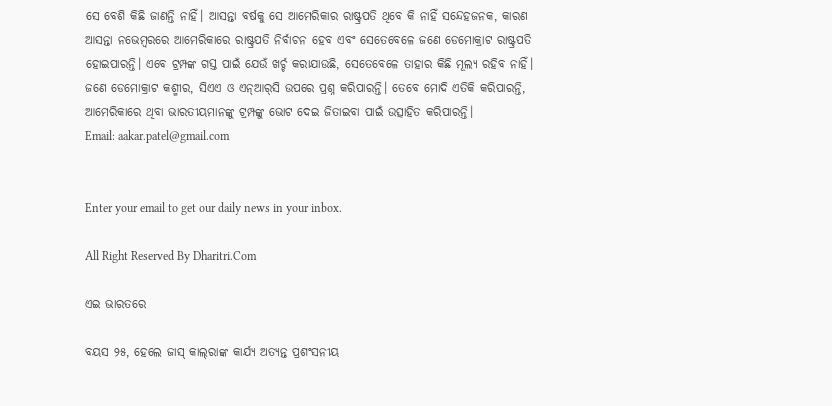ସେ ବେଶି କିଛି ଜାଣନ୍ତି ନାହିଁ। ଆସନ୍ତା ବର୍ଷକୁ ସେ ଆମେରିକାର ରାଷ୍ଟ୍ରପତି ଥିବେ କି ନାହିଁ ସନ୍ଦେହଜନକ, କାରଣ ଆସନ୍ତା ନଭେମ୍ବରରେ ଆମେରିକାରେ ରାଷ୍ଟ୍ରପତି ନିର୍ବାଚନ ହେବ ଏବଂ ସେତେବେଳେ ଜଣେ ଡେମୋକ୍ରାଟ ରାଷ୍ଟ୍ରପତି ହୋଇପାରନ୍ତି। ଏବେ ଟ୍ରମ୍ପଙ୍କ ଗସ୍ତ ପାଇଁ ଯେଉଁ ଖର୍ଚ୍ଚ କରାଯାଉଛି, ସେତେବେଳେ ତାହାର କିଛି ମୂଲ୍ୟ ରହିବ ନାହିଁ। ଜଣେ ଡେମୋକ୍ରାଟ କଶ୍ମୀର, ସିଏଏ ଓ ଏନ୍‌ଆର୍‌ସି ଉପରେ ପ୍ରଶ୍ନ କରିପାରନ୍ତି। ତେବେ ମୋଦି ଏତିକି କରିପାରନ୍ତି, ଆମେରିକାରେ ଥିବା ଭାରତୀୟମାନଙ୍କୁ ଟ୍ରମ୍ପଙ୍କୁ ଭୋଟ ଦେଇ ଜିତାଇବା ପାଇଁ ଉତ୍ସାହିତ କରିପାରନ୍ତି।
Email: aakar.patel@gmail.com


Enter your email to get our daily news in your inbox.

All Right Reserved By Dharitri.Com

ଏଇ ଭାରତରେ

ବୟସ ୨୫, ହେଲେ ଜାସ୍‌ କାଲ୍‌ରାଙ୍କ କାର୍ଯ୍ୟ ଅତ୍ୟନ୍ତ ପ୍ରଶଂସନୀୟ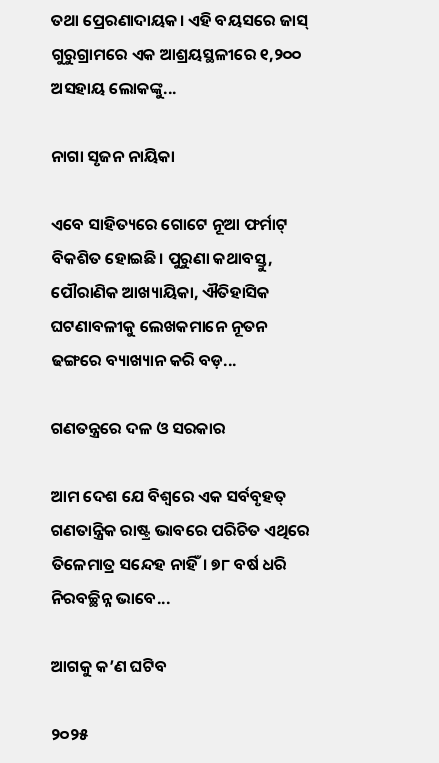ତଥା ପ୍ରେରଣାଦାୟକ। ଏହି ବୟସରେ ଜାସ୍‌ ଗୁରୁଗ୍ରାମରେ ଏକ ଆଶ୍ରୟସ୍ଥଳୀରେ ୧,୨୦୦ ଅସହାୟ ଲୋକଙ୍କୁ...

ନାଗା ସୃଜନ ନାୟିକା

ଏବେ ସାହିତ୍ୟରେ ଗୋଟେ ନୂଆ ଫର୍ମାଟ୍‌ ବିକଶିତ ହୋଇଛି। ପୁରୁଣା କଥାବସ୍ତୁ, ପୌରାଣିକ ଆଖ୍ୟାୟିକା, ଐତିହାସିକ ଘଟଣାବଳୀକୁ ଲେଖକମାନେ ନୂତନ ଢଙ୍ଗରେ ବ୍ୟାଖ୍ୟାନ କରି ବଡ଼...

ଗଣତନ୍ତ୍ରରେ ଦଳ ଓ ସରକାର

ଆମ ଦେଶ ଯେ ବିଶ୍ୱରେ ଏକ ସର୍ବବୃହତ୍‌ ଗଣତାନ୍ତ୍ରିକ ରାଷ୍ଟ୍ର ଭାବରେ ପରିଚିତ ଏଥିରେ ତିଳେମାତ୍ର ସନ୍ଦେହ ନାହିଁ। ୭୮ ବର୍ଷ ଧରି ନିରବଚ୍ଛିନ୍ନ ଭାବେ...

ଆଗକୁ କ’ଣ ଘଟିବ

୨୦୨୫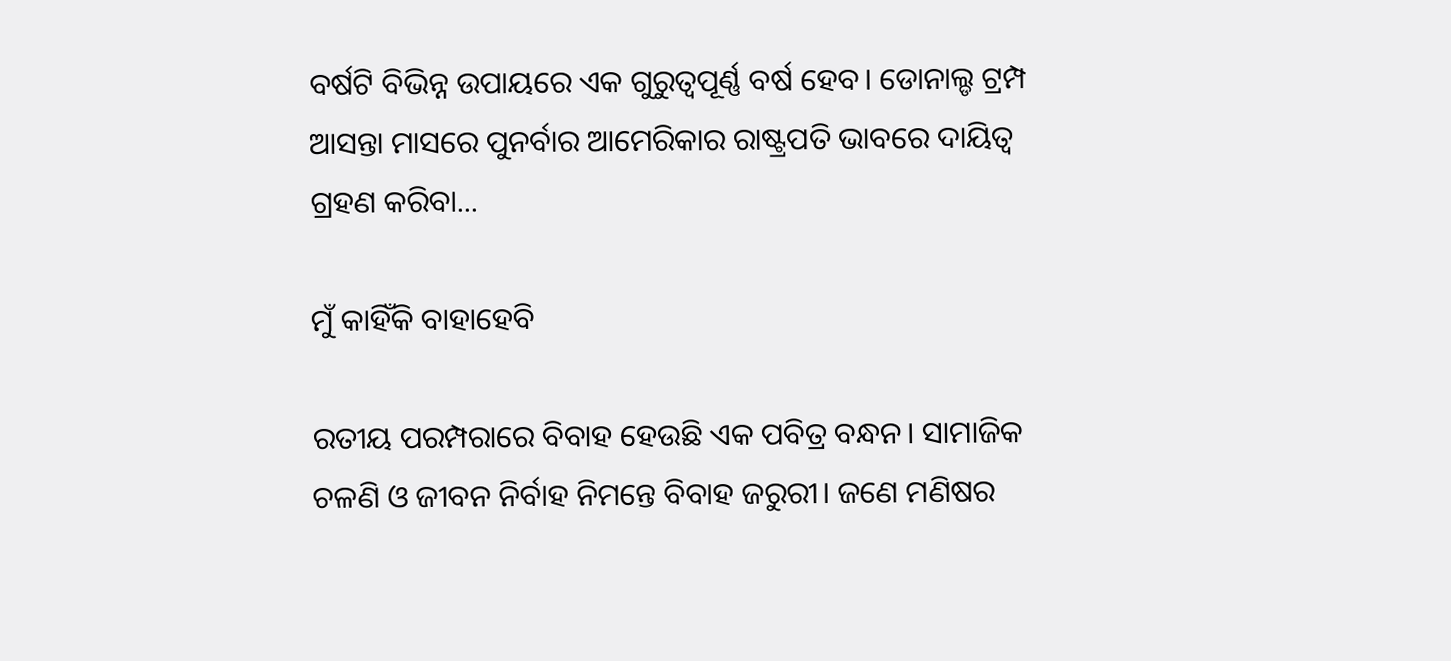ବର୍ଷଟି ବିଭିନ୍ନ ଉପାୟରେ ଏକ ଗୁରୁତ୍ୱପୂର୍ଣ୍ଣ ବର୍ଷ ହେବ। ଡୋନାଲ୍ଡ ଟ୍ରମ୍ପ ଆସନ୍ତା ମାସରେ ପୁନର୍ବାର ଆମେରିକାର ରାଷ୍ଟ୍ରପତି ଭାବରେ ଦାୟିତ୍ୱ ଗ୍ରହଣ କରିବା...

ମୁଁ କାହିଁକି ବାହାହେବି

ରତୀୟ ପରମ୍ପରାରେ ବିବାହ ହେଉଛି ଏକ ପବିତ୍ର ବନ୍ଧନ। ସାମାଜିକ ଚଳଣି ଓ ଜୀବନ ନିର୍ବାହ ନିମନ୍ତେ ବିବାହ ଜରୁରୀ। ଜଣେ ମଣିଷର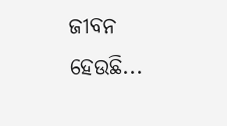ଜୀବନ ହେଉଛି...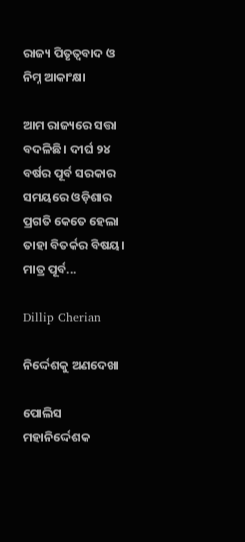ରାଜ୍ୟ ପିତୃତ୍ୱବାଦ ଓ ନିମ୍ନ ଆକାଂକ୍ଷା

ଆମ ରାଜ୍ୟରେ ସତ୍ତା ବଦଳିଛି। ଦୀର୍ଘ ୨୪ ବର୍ଷର ପୂର୍ବ ସରକାର ସମୟରେ ଓଡ଼ିଶାର ପ୍ରଗତି କେତେ ହେଲା ତାହା ବିତର୍କର ବିଷୟ। ମାତ୍ର ପୂର୍ବ...

Dillip Cherian

ନିର୍ଦ୍ଦେଶକୁ ଅଣଦେଖା

ପୋଲିସ ମହାନିର୍ଦ୍ଦେଶକ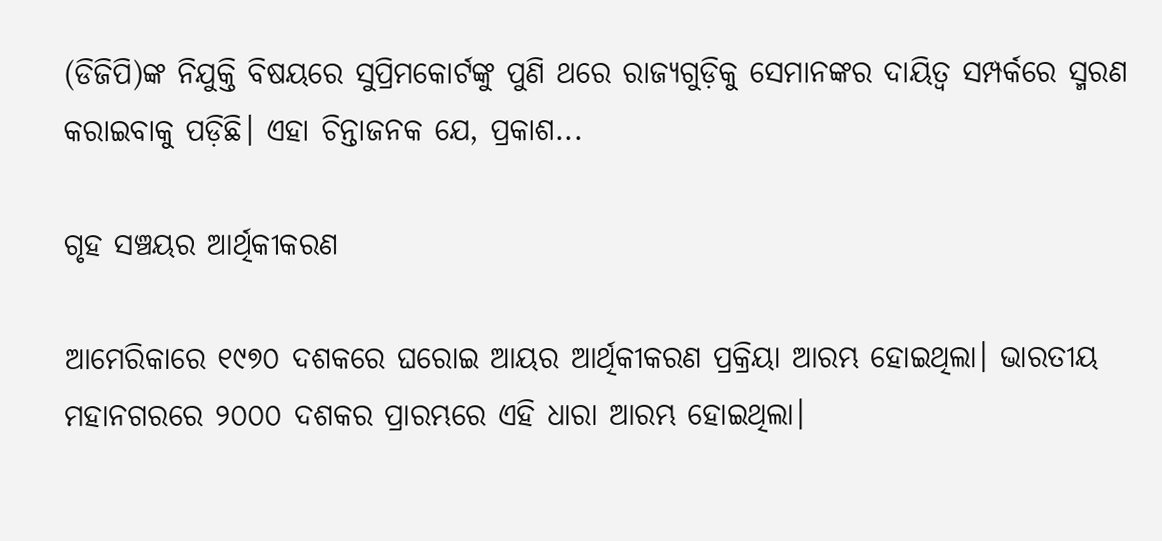(ଡିଜିପି)ଙ୍କ ନିଯୁକ୍ତି ବିଷୟରେ ସୁପ୍ରିମକୋର୍ଟଙ୍କୁ ପୁଣି ଥରେ ରାଜ୍ୟଗୁଡ଼ିକୁ ସେମାନଙ୍କର ଦାୟିତ୍ୱ ସମ୍ପର୍କରେ ସ୍ମରଣ କରାଇବାକୁ ପଡ଼ିଛି। ଏହା ଚିନ୍ତାଜନକ ଯେ, ପ୍ରକାଶ...

ଗୃହ ସଞ୍ଚୟର ଆର୍ଥିକୀକରଣ

ଆମେରିକାରେ ୧୯୭୦ ଦଶକରେ ଘରୋଇ ଆୟର ଆର୍ଥିକୀକରଣ ପ୍ରକ୍ରିୟା ଆରମ୍ଭ ହୋଇଥିଲା। ଭାରତୀୟ ମହାନଗରରେ ୨୦୦୦ ଦଶକର ପ୍ରାରମ୍ଭରେ ଏହି ଧାରା ଆରମ୍ଭ ହୋଇଥିଲା।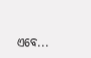ଏବେ...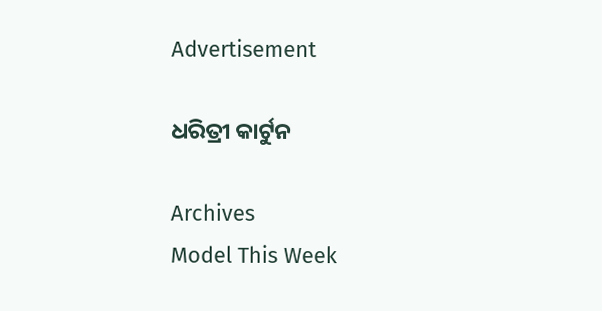Advertisement

ଧରିତ୍ରୀ କାର୍ଟୁନ

Archives
Model This Week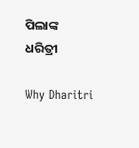ପିଲାଙ୍କ ଧରିତ୍ରୀ

Why Dharitri